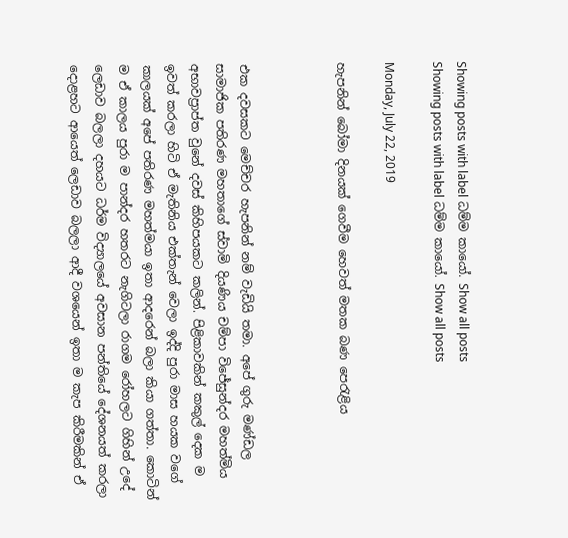Showing posts with label ධම්ම කායෝ. Show all posts
Showing posts with label ධම්ම කායෝ. Show all posts

Monday, July 22, 2019

හැපනින් බෝමා දිනයක් ගෙවීම හෙවත් මතක බණ පෙරැළිය



එක දවසකට මෙච්චර හැපනින් නම් වැඩියි තමා. අපේ ගුරු මණ්ඩල සාමාජික පතිරණ මහතාගේ ස්වාමි දියණිය චම්පා විජේසුන්දර මහත්මිය අභාවප්‍රාප්ත වුනේ දවස් කිහිපයකට කලින්. පිළිකාවකින් කකුල් දෙක ම ඉවත් කරලා හිටි ඒ මැතිනිය එක්තැන් වෙලා ඉද්දි පුරා මාස හයක වගේ කාලයක් අපේ පතිරණ මහත්මයා ඉතා ආදරෙන් බලා කියා ගත්තා. කොටින් ම ඒ කාලය පුරා ම පාන්දර හතරට නැගිටලා රාගම රෝහලට ගිහින් උදේ ලෙඩාව බලලා දහයට ධර්ම විද්‍යාලයේ අවසාන පන්තියේ දේශනයත් කරලා දොළහට ආයෙත් ලෙඩාව බලලා ආදී වශයෙන් ඉතා ම කැප කිරීමකින් ඒ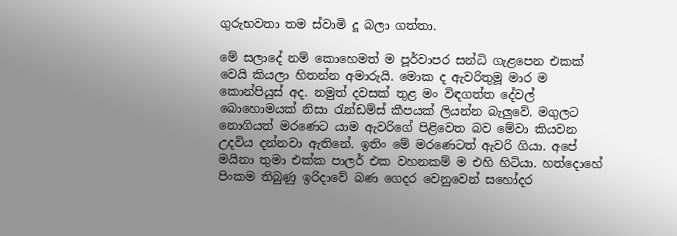ගුරුභවතා තම ස්වාමි දූ බලා ගත්තා.

මේ සලාදේ නම් කොහෙමත් ම පූර්වාපර සන්ධි ගැළපෙන එකක් වෙයි කියලා හිතන්න අමාරුයි. මොක ද ඇවරිතුමූ මාර ම කොන්පියුස් අද. නමුත් දවසක් තුළ මං විඳගත්ත දේවල් බොහොමයක් නිසා රැන්ඩම්ස් කීපයක් ලියන්න බැලුවේ. මගුලට නොගියත් මරණෙට යාම ඇවරිගේ පිළිවෙත බව මේවා කියවන උදවිය දන්නවා ඇතිනේ. ඉතිං මේ මරණෙටත් ඇවරි ගියා. අපේ මයිනා තුමා එක්ක පාලර් එක වහනකම් ම එහි හිටියා. හත්දොහේ පිංකම තිබුණු ඉරිදාවේ බණ ගෙදර වෙනුවෙන් සහෝදර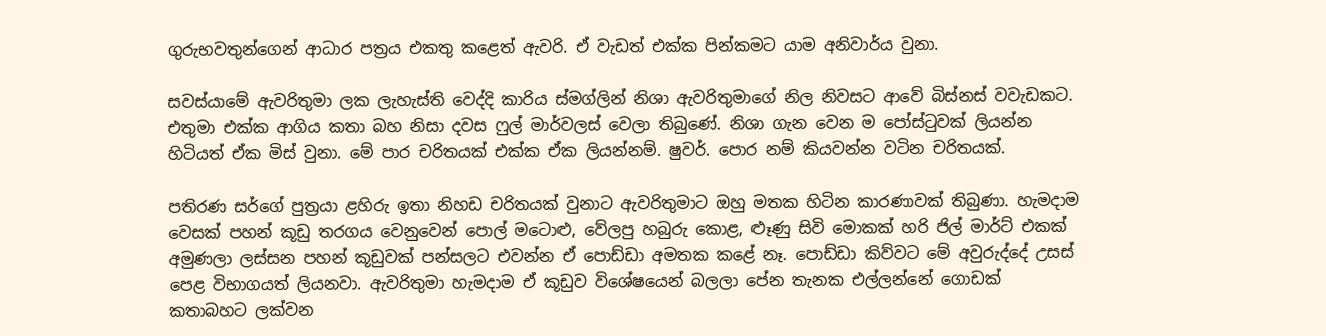ගුරුභවතුන්ගෙන් ආධාර පත්‍රය එකතු කළෙත් ඇවරි. ඒ වැඩත් එක්ක පින්කමට යාම අනිවාර්ය වුනා.

සවස්යාමේ ඇවරිතුමා ලක ලැහැස්ති වෙද්දි කාරිය ස්මග්ලින් නිශා ඇවරිතුමාගේ නිල නිවසට ආවේ බිස්නස් වවැඩකට. එතුමා එක්ක ආගිය කතා බහ නිසා දවස ෆුල් මාර්වලස් වෙලා තිබුණේ. නිශා ගැන වෙන ම පෝස්ටුවක් ලියන්න හිටියත් ඒක මිස් වුනා. මේ පාර චරිතයක් එක්ක ඒක ලියන්නම්. ෂුවර්. පොර නම් කියවන්න වටින චරිතයක්.

පතිරණ සර්ගේ පුත්‍රයා ළහිරු ඉතා නිහඩ චරිතයක් වුනාට ඇවරිතුමාට ඔහු මතක හිටින කාරණාවක් තිබුණා. හැමදාම වෙසක් පහන් කූඩු තරගය වෙනුවෙන් පොල් මටොළු, වේලපු හබුරු කොළ, ළූණු සිවි මොකක් හරි ජිල් මාර්ට් එකක් අමුණලා ලස්සන පහන් කූඩුවක් පන්සලට එවන්න ඒ පොඩ්ඩා අමතක කළේ නෑ. පොඩ්ඩා කිව්වට මේ අවුරුද්දේ උසස් පෙළ විභාගයත් ලියනවා. ඇවරිතුමා හැමදාම ඒ කූඩුව විශේෂයෙන් බලලා පේන තැනක එල්ලන්නේ ගොඩක් කතාබහට ලක්වන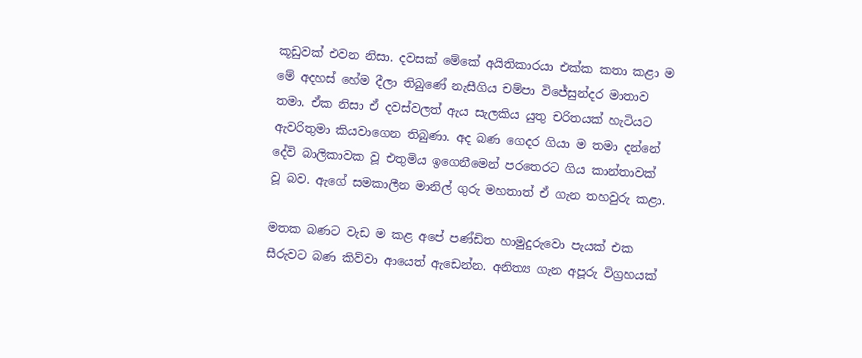කූඩුවක් එවන නිසා. දවසක් මේකේ අයිතිකාරයා එක්ක කතා කළා ම මේ අදහස් හේම දීලා තිබුණේ නැසීගිය චම්පා විජේසුන්දර මාතාව තමා. ඒක නිසා ඒ දවස්වලත් ඇය සැලකිය යුතු චරිතයක් හැටියට ඇවරිතුමා කියවාගෙන තිබුණා. අද බණ ගෙදර ගියා ම තමා දන්නේ දේවි බාලිකාවක වූ එතුමිය ඉගෙනීමෙන් පරතෙරට ගිය කාන්තාවක් වූ බව. ඇගේ සමකාලීන මානිල් ගුරු මහතාත් ඒ ගැන තහවුරු කළා.

මතක බණට වැඩ ම කළ අපේ පණ්ඩිත හාමුදුරුවො පැයක් එක සීරුවට බණ කිව්වා ආයෙත් ඇ‍ඩෙන්න. අනිත්‍ය ගැන අපූරු විග්‍රහයක්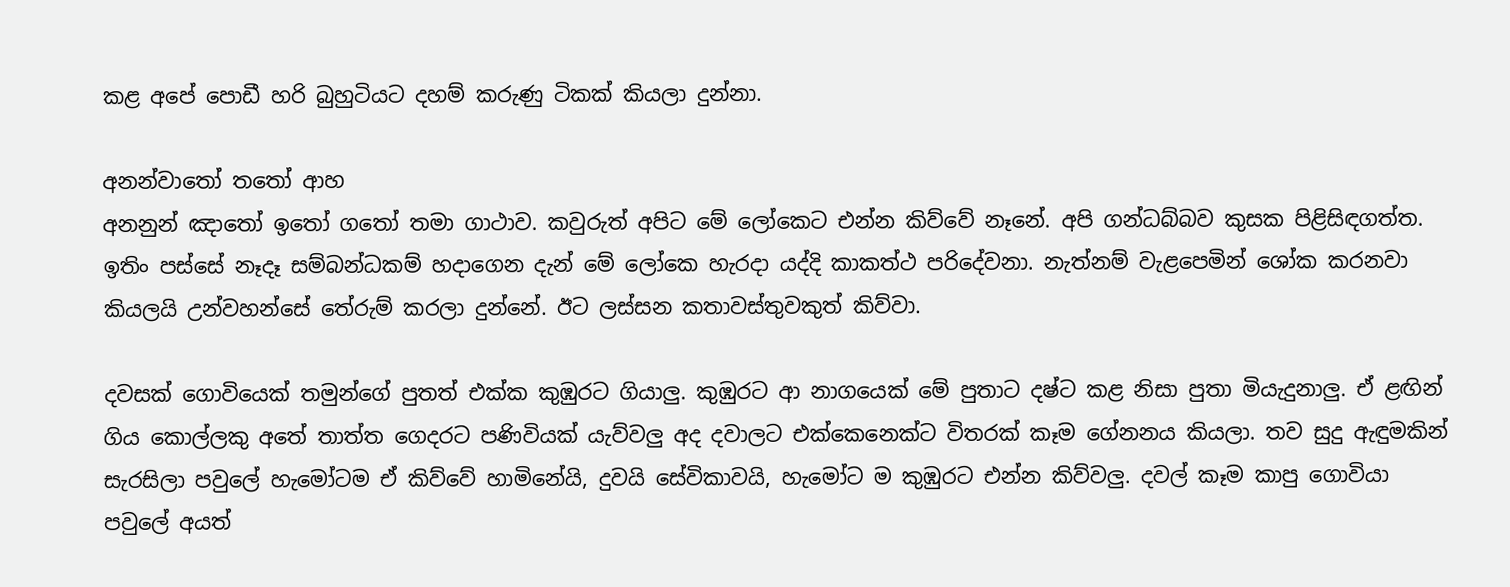කළ අපේ පොඩී හරි බුහුටියට දහම් කරුණු ටිකක් කියලා දුන්නා.

අනන්වාතෝ තතෝ ආහ
අනනුන් ඤාතෝ ඉතෝ ගතෝ තමා ගාථාව. කවුරුත් අපිට මේ ලෝකෙට එන්න කිව්වේ නෑනේ. අපි ගන්ධබ්බව කුසක පිළිසිඳගත්ත. ඉතිං පස්සේ නෑදෑ සම්බන්ධකම් හදාගෙන දැන් මේ ලෝකෙ හැරදා යද්දි කාකත්ථ පරිදේවනා. නැත්නම් වැළපෙමින් ශෝක කරනවා කියලයි උන්වහන්සේ තේරුම් කරලා දුන්නේ. ඊට ලස්සන කතාවස්තුවකුත් කිව්වා.

දවසක් ගොවියෙක් තමුන්ගේ පුතත් එක්ක කුඹුරට ගියාලු. කුඹුරට ආ නාගයෙක් මේ පුතාට දෂ්ට කළ නිසා පුතා මියැදුනාලු. ඒ ළඟින් ගිය කොල්ලකු අතේ තාත්ත ගෙදරට පණිවියක් යැව්වලු අද දවාලට එක්කෙනෙක්ට විතරක් කෑම ගේනනය කියලා. තව සුදු ඇඳුමකින් සැරසිලා පවුලේ හැමෝටම ඒ කිව්වේ හාමිනේයි, දුවයි සේවිකාවයි, හැමෝට ම කුඹුරට එන්න කිව්වලු. දවල් කෑම කාපු ගොවියා පවුලේ අයත්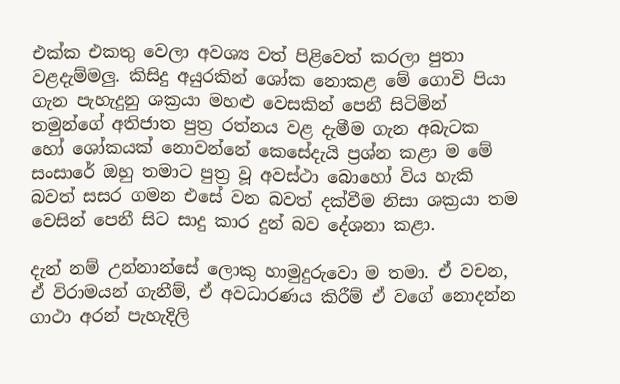එක්ක එකතු වෙලා අවශ්‍ය වත් පිළිවෙත් කරලා පුතා වළදැම්මලු. කිසිදු අයුරකින් ශෝක නොකළ මේ ගොවි පියා ගැන පැහැදුනු ශක්‍රයා මහළු වෙසකින් පෙනී සිටිමින් තමුන්ගේ අතිජාත පුත්‍ර රත්නය වළ දැමීම ගැන අබැටක හෝ ශෝකයක් නොවන්නේ කෙසේදැයි ප්‍රශ්න කළා ම මේ සංසාරේ ඔහු තමාට පුත්‍ර වූ අවස්ථා බොහෝ විය හැකි බවත් සසර ගමන එසේ වන බවත් දක්වීම නිසා ශක්‍රයා තම වෙසින් පෙනී සිට සාදු කාර දුන් බව දේශනා කළා.

දැන් නම් උන්නාන්සේ ලොකු හාමුදුරුවො ම තමා. ඒ වචන, ඒ විරාමයන් ගැනීම්, ඒ අවධාරණය කිරීම් ඒ වගේ නොදන්න ගාථා අරන් පැහැදිලි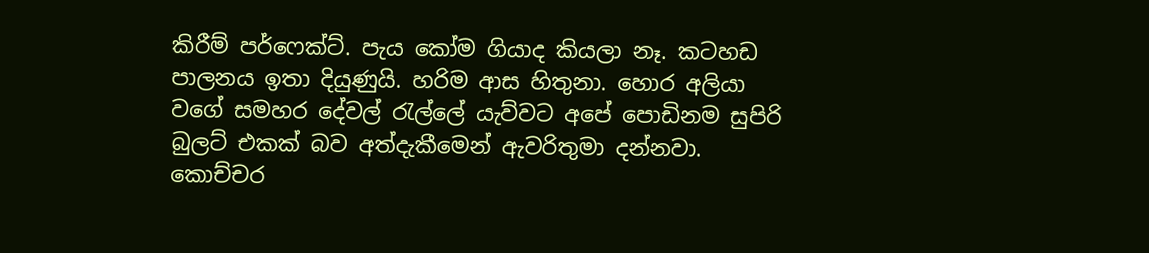කිරීම් පර්ෆෙක්ට්. පැය කෝම ගියාද කියලා නෑ. කටහඩ පාලනය ඉතා දියුණුයි. හරිම ආස හිතුනා. හොර අලියා වගේ සමහර දේවල් රැල්ලේ යැව්වට අපේ පොඩිනම සුපිරි බුලට් එකක් බව අත්දැකීමෙන් ඇවරිතුමා දන්නවා. කොච්චර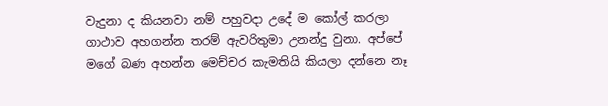වැදුනා ද කියනවා නම් පහුවදා උදේ ම කෝල් කරලා ගාථාව අහගන්න තරම් ඇවරිතුමා උනන්දු වුනා. අප්පේ මගේ බණ අහන්න මෙච්චර කැමතියි කියලා දන්නෙ නෑ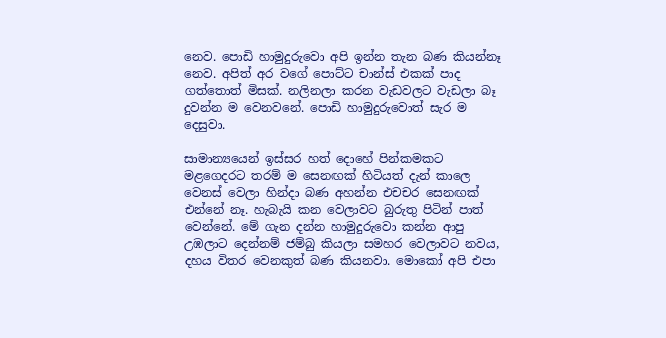නෙව. පොඩි හාමුදුරුවො අපි ඉන්න තැන බණ කියන්නෑ නෙව. අපිත් අර වගේ පොට්ට චාන්ස් එකක් පාද ගත්තොත් මිසක්. නලිනලා කරන වැඩවලට වැඩලා බෑ දුවන්න ම වෙනවනේ. පොඩි හාමුදුරුවොත් සැර ම දෙසුවා.

සාමාන්‍යයෙන් ඉස්සර හත් දොහේ පින්කමකට මළගෙදරට තරම් ම සෙනඟක් හිටියත් දැන් කාලෙ වෙනස් වෙලා හින්දා බණ අහන්න එචචර සෙනඟක් එන්නේ නෑ. හැබැයි කන වෙලාවට බුරුතු පිටින් පාත් වෙන්නේ. මේ ගැන දන්න හාමුදුරුවො කන්න ආපු උඹලාට දෙන්නම් ජම්බු කියලා සමහර වෙලාවට නවය, දහය විතර වෙනකුත් බණ කියනවා. මොකෝ අපි එපා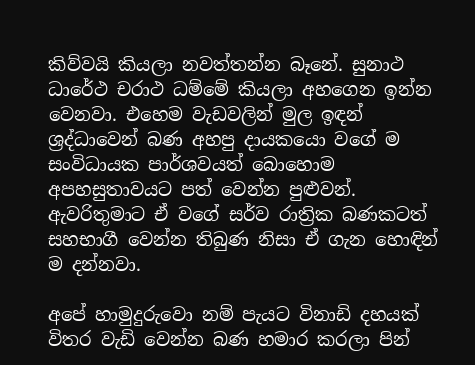කිව්වයි කියලා නවත්තන්න බෑනේ. සුනාථ ධාරේථ චරාථ ධම්මේ කියලා අහගෙන ඉන්න වෙනවා. එහෙම වැඩවලින් මුල ඉඳන් ශ්‍රද්ධාවෙන් බණ අහපු දායකයො වගේ ම සංවිධායක පාර්ශවයත් බොහොම අපහසුතාවයට පත් වෙන්න පුළුවන්. ඇවරිතුමාට ඒ වගේ සර්ව රාත්‍රික බණකටත් සහභාගී වෙන්න තිබුණ නිසා ඒ ගැන හොඳින් ම දන්නවා.

අපේ හාමුදුරුවො නම් පැයට විනාඩි දහයක් විතර වැඩි වෙන්න බණ හමාර කරලා පින්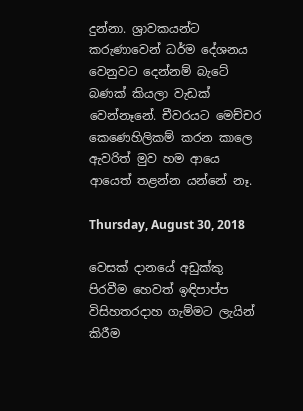දුන්නා. ශ්‍රාවකයන්ට කරුණාවෙන් ධර්ම දේශනය වෙනුවට දෙන්නම් බැටේ බණක් කියලා වැඩක් වෙන්නෑනේ. චීවරයට මෙච්චර කෙණෙහිලිකම් කරන කාලෙ ඇවරිත් මුව හම ආයෙ ආයෙත් තළන්න යන්නේ නෑ.

Thursday, August 30, 2018

වෙසක් දානයේ අඩුක්කු පිරවීම හෙවත් ඉඳිපාප්ප විසිහතරදාහ ගැම්මට ලැයින් කිරීම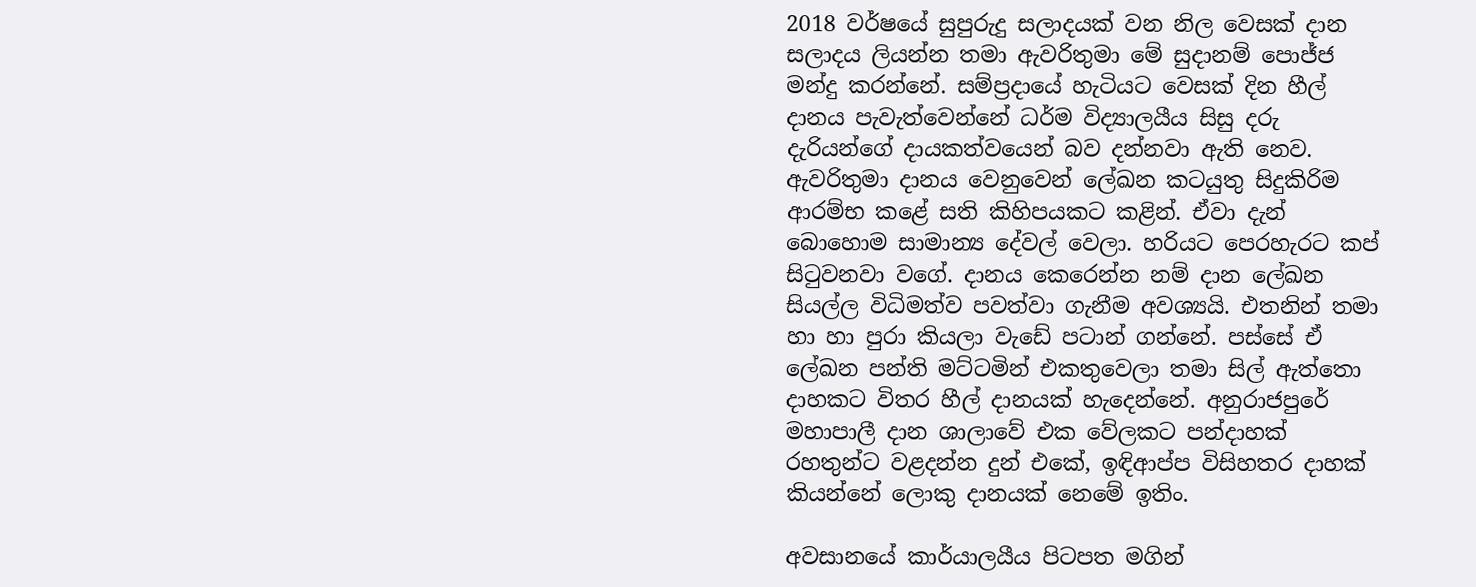2018 වර්ෂයේ සුපුරුදු සලාදයක් වන නිල වෙසක් දාන සලාදය ලියන්න තමා ඇවරිතුමා මේ සුදානම් පොජ්ජ මන්දු කරන්නේ. සම්ප්‍රදායේ හැටියට වෙසක් දින හීල් දානය පැවැත්වෙන්නේ ධර්ම විද්‍යාලයීය සිසු දරු දැරියන්ගේ දායකත්වයෙන් බව දන්නවා ඇති නෙව. ඇවරිතුමා දානය වෙනුවෙන් ලේඛන කටයුතු සිදුකිරිම ආරම්භ කළේ සති කිහිපයකට කළින්. ඒවා දැන් බොහොම සාමාන්‍ය දේවල් වෙලා. හරියට පෙරහැරට කප් සිටුවනවා වගේ. දානය කෙරෙන්න නම් දාන ලේඛන සියල්ල විධිමත්ව පවත්වා ගැනීම අවශ්‍යයි. එතනින් තමා හා හා පුරා කියලා වැඩේ පටාන් ගන්නේ. පස්සේ ඒ ලේඛන පන්ති මට්ටමින් එකතුවෙලා තමා සිල් ඇත්තො දාහකට විතර හීල් දානයක් හැදෙන්නේ. අනුරාජපුරේ මහාපාලී දාන ශාලාවේ එක වේලකට පන්දාහක් රහතුන්ට වළදන්න දුන් එකේ, ඉඳිආප්ප විසිහතර දාහක් කියන්නේ ලොකු දානයක් නෙමේ ඉතිං.

අවසානයේ කාර්යාලයීය පිටපත මගින්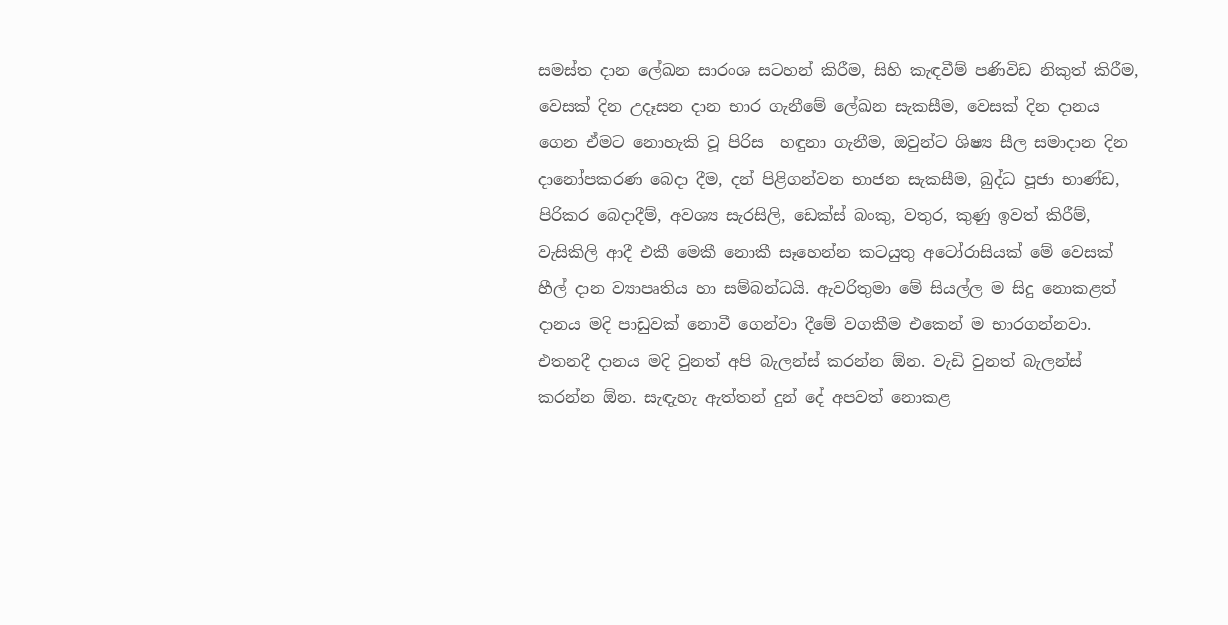සමස්ත දාන ලේඛන සාරංශ සටහන් කිරීම, සිහි කැඳවීම් පණිවිඩ නිකුත් කිරීම, වෙසක් දින උදෑසන දාන භාර ගැනීමේ ලේඛන සැකසීම, වෙසක් දින දානය ගෙන ඒමට නොහැකි වූ පිරිස  හඳුනා ගැනීම, ඔවුන්ට ශිෂ්‍ය සීල සමාදාන දින දානෝපකරණ බෙදා දීම, දන් පිළිගන්වන භාජන සැකසීම, බුද්ධ පූජා භාණ්ඩ, පිරිකර බෙදාදීම්, අවශ්‍ය සැරසිලි, ඩෙක්ස් බංකු, වතුර, කුණු ඉවත් කිරීම්, වැසිකිලි ආදී එකී මෙකී නොකී සෑහෙන්න කටයුතු අටෝරාසියක් මේ වෙසක් හීල් දාන ව්‍යාපෘතිය හා සම්බන්ධයි. ඇවරිතුමා මේ සියල්ල ම සිදු නොකළත් දානය මදි පාඩුවක් නොවී ගෙන්වා දීමේ වගකීම එකෙන් ම භාරගන්නවා. එතනදී දානය මදි වුනත් අපි බැලන්ස් කරන්න ඕන. වැඩි වුනත් බැලන්ස් කරන්න ඕන. සැඳැහැ ඇත්තන් දුන් දේ අපවත් නොකළ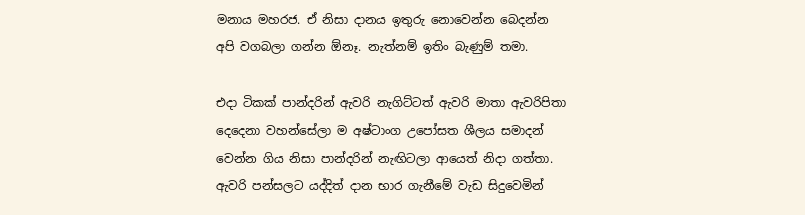මනාය මහරජ. ඒ නිසා දානය ඉතුරු නොවෙන්න බෙදන්න අපි වගබලා ගන්න ඕනෑ. නැත්නම් ඉතිං බැණුම් තමා.

එදා ටිකක් පාන්දරින් ඇවරි නැගිට්ටත් ඇවරි මාතා ඇවරිපිතා දෙදෙනා වහන්සේලා ම අෂ්ටාංග උපෝසත ශීලය සමාදන් වෙන්න ගිය නිසා පාන්දරින් නැඟිටලා ආයෙත් නිදා ගත්තා. ඇවරි පන්සලට යද්දිත් දාන භාර ගැනීමේ වැඩ සිදුවෙමින්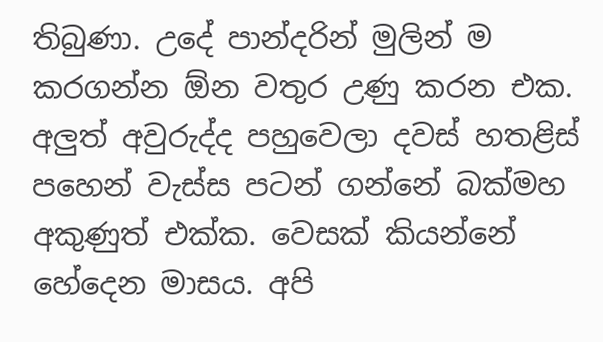තිබුණා. උදේ පාන්දරින් මුලින් ම කරගන්න ඕන වතුර උණු කරන එක. අලුත් අවුරුද්ද පහුවෙලා දවස් හතළිස් පහෙන් වැස්ස පටන් ගන්නේ බක්මහ අකුණුත් එක්ක. වෙසක් කියන්නේ හේදෙන මාසය. අපි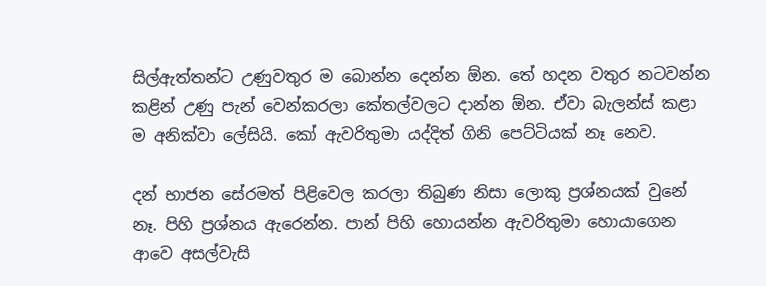සිල්ඇත්තන්ට උණුවතුර ම බොන්න දෙන්න ඕන. තේ හදන වතුර නටවන්න කළින් උණු පැන් වෙන්කරලා කේතල්වලට දාන්න ඕන. ඒවා බැලන්ස් කළා ම අනික්වා ලේසියි. කෝ ඇවරිතුමා යද්දිත් ගිනි පෙට්ටියක් නෑ නෙව.

දන් භාජන සේරමත් පිළිවෙල කරලා තිබුණ නිසා ලොකු ප්‍රශ්නයක් වුනේ නෑ. පිහි ප්‍රශ්නය ඇරෙන්න. පාන් පිහි හොයන්න ඇවරිතුමා හොයාගෙන ආවෙ අසල්වැසි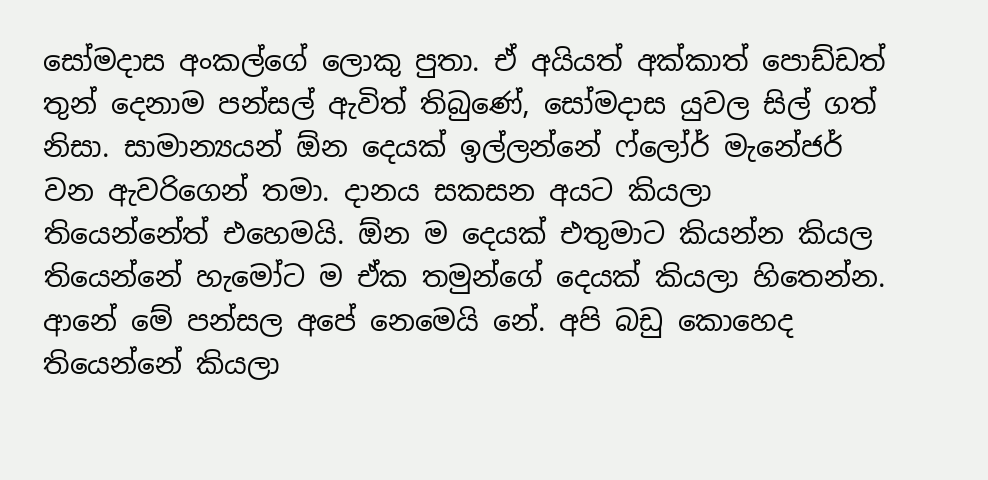සෝමදාස අංකල්ගේ ලොකු පුතා. ඒ අයියත් අක්කාත් පොඩ්ඩත් තුන් දෙනාම පන්සල් ඇවිත් තිබුණේ, සෝමදාස යුවල සිල් ගත් නිසා. සාමාන්‍යයන් ඕන දෙයක් ඉල්ලන්නේ ෆ්ලෝර් මැනේජර් වන ඇවරිගෙන් තමා. දානය සකසන අයට කියලා තියෙන්නේත් එහෙමයි. ඕන ම දෙයක් එතුමාට කියන්න කියල තියෙන්නේ හැමෝට ම ඒක තමුන්ගේ දෙයක් කියලා හිතෙන්න. ආනේ මේ පන්සල අපේ නෙමෙයි නේ. අපි බඩු කොහෙද තියෙන්නේ කියලා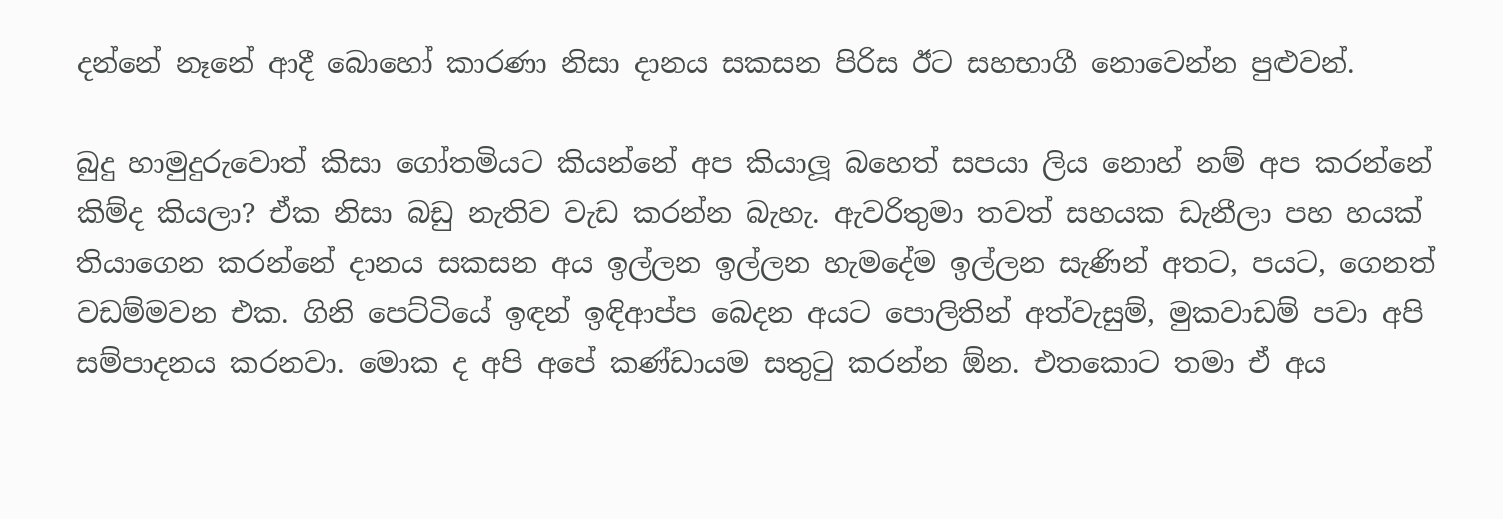දන්නේ නෑනේ ආදී බොහෝ කාරණා නිසා දානය සකසන පිරිස ඊට සහභාගී නොවෙන්න පුළුවන්.

බුදු හාමුදුරුවොත් කිසා ගෝතමියට කියන්නේ අප කියාලූ බහෙත් සපයා ලිය නොහ් නම් අප කරන්නේ කිම්ද කියලා? ඒක නිසා බඩු නැතිව වැඩ කරන්න බැහැ. ඇවරිතුමා තවත් සහයක ඩැනීලා පහ හයක් තියාගෙන කරන්නේ දානය සකසන අය ඉල්ලන ඉල්ලන හැමදේම ඉල්ලන සැණින් අතට, පයට, ගෙනත් වඩම්මවන එක. ගිනි පෙට්ටියේ ඉඳන් ඉඳිආප්ප බෙදන අයට පොලිතින් අත්වැසුම්, මුකවාඩම් පවා අපි සම්පාදනය කරනවා. මොක ද අපි අපේ කණ්ඩායම සතුටු කරන්න ඕන. එතකොට තමා ඒ අය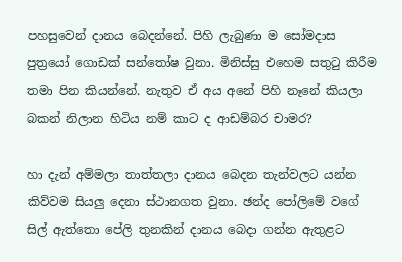පහසුවෙන් දානය බෙදන්නේ. පිහි ලැබුණා ම සෝමදාස පුත්‍රයෝ ගොඩක් සන්තෝෂ වුනා. මිනිස්සු එහෙම සතුටු කිරීම තමා පින කියන්නේ. නැතුව ඒ අය අනේ පිහි නෑනේ කියලා බකන් නිලාන හිටිය නම් කාට ද ආඩම්බර චාමර?

හා දැන් අම්මලා තාත්තලා දානය බෙදන තැන්වලට යන්න කිව්වම සියලු දෙනා ස්ථානගත වුනා. ඡන්ද පෝලිමේ වගේ සිල් ඇත්තො පේලි තුනකින් දානය බෙදා ගන්න ඇතුළට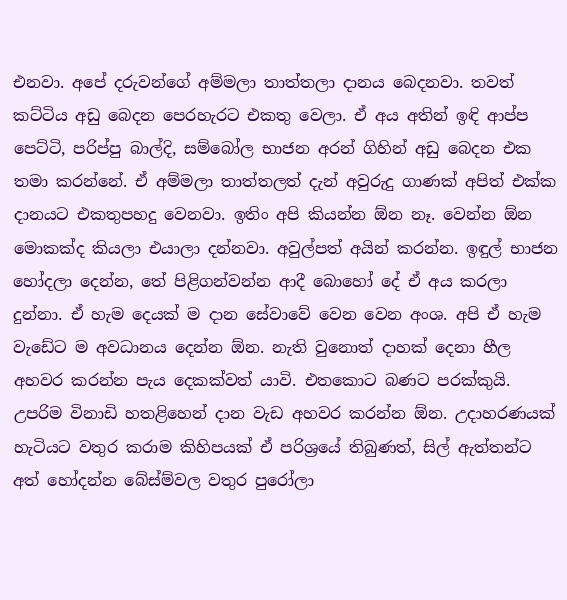එනවා. අපේ දරුවන්ගේ අම්මලා තාත්තලා දානය බෙදනවා. තවත් කට්ටිය අඩු බෙදන පෙරහැරට එකතු වෙලා. ඒ අය අතින් ඉඳි ආප්ප පෙට්ටි, පරිප්පු බාල්දි, සම්බෝල භාජන අරන් ගිහින් අඩු බෙදන එක තමා කරන්නේ. ඒ අම්මලා තාත්තලත් දැන් අවුරුදු ගාණක් අපිත් එක්ක දානයට එකතුපහදු වෙනවා. ඉතිං අපි කියන්න ඕන නෑ. වෙන්න ඕන මොකක්ද කියලා එයාලා දන්නවා. අවුල්පත් අයින් කරන්න. ඉඳුල් භාජන හෝදලා දෙන්න, තේ පිළිගන්වන්න ආදී බොහෝ දේ ඒ අය කරලා දුන්නා. ඒ හැම දෙයක් ම දාන සේවාවේ වෙන වෙන අංශ. අපි ඒ හැම වැඩේට ම අවධානය දෙන්න ඕන. නැති වුනොත් දාහක් දෙනා හීල අහවර කරන්න පැය දෙකක්වත් යාවි. එතකොට බණට පරක්කුයි. උපරිම විනාඩි හතළිහෙන් දාන වැඩ අහවර කරන්න ඕන. උදාහරණයක් හැටියට වතුර කරාම කිහිපයක් ඒ පරිශ්‍රයේ තිබුණත්, සිල් ඇත්තන්ට අත් හෝදන්න බේස්ම්වල වතුර පුරෝලා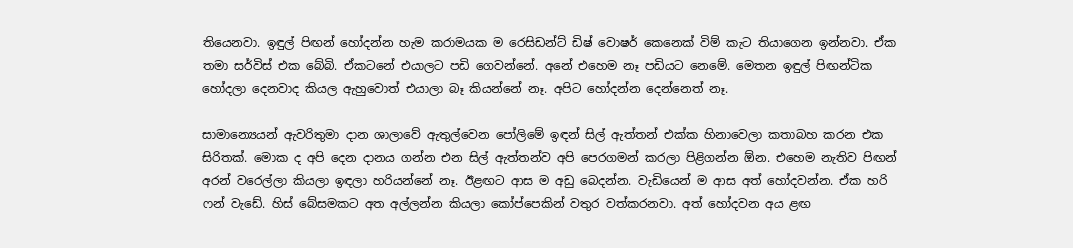තියෙනවා. ඉඳුල් පිඟන් හෝදන්න හැම කරාමයක ම රෙසිඩන්ට් ඩිෂ් වොෂර් කෙනෙක් විම් කැට තියාගෙන ඉන්නවා. ඒක තමා සර්විස් එක බේබි. ඒකටනේ එයාලට පඩි ගෙවන්නේ. අනේ එහෙම නෑ පඩියට නෙමේ. මෙතන ඉඳුල් පිඟන්ටික හෝදලා දෙනවාද කියල ඇහුවොත් එයාලා බෑ කියන්නේ නෑ. අපිට හෝදන්න දෙන්නෙත් නෑ.

සාමාන්‍යෙයන් ඇවරිතුමා දාන ශාලාවේ ඇතුල්වෙන පෝලිමේ ඉඳන් සිල් ඇත්තන් එක්ක හිනාවෙලා කතාබහ කරන එක සිරිතක්. මොක ද අපි දෙන දානය ගන්න එන සිල් ඇත්තන්ව අපි පෙරගමන් කරලා පිළිගන්න ඕන. එහෙම නැතිව පිඟන් අරන් වරෙල්ලා කියලා ඉඳලා හරියන්නේ නෑ. ඊළඟට ආස ම අඩු බෙදන්න. වැඩියෙන් ම ආස අත් හෝදවන්න. ඒක හරි ෆන් වැඩේ. හිස් බේසමකට අත අල්ලන්න කියලා කෝප්පෙකින් වතුර වත්කරනවා. අත් හෝදවන අය ළඟ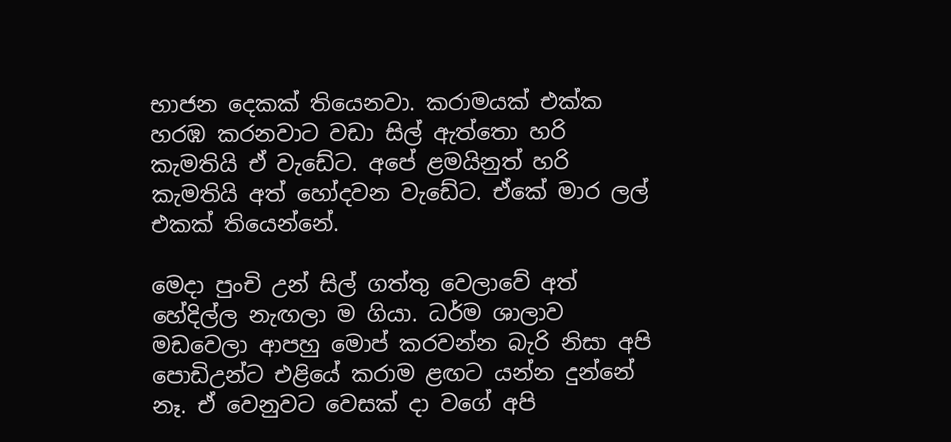භාජන දෙකක් තියෙනවා. කරාමයක් එක්ක හරඹ කරනවාට වඩා සිල් ඇත්තො හරි කැමතියි ඒ වැඩේට. අපේ ළමයිනුත් හරි කැමතියි අත් හෝදවන වැඩේට. ඒකේ මාර ලල් එකක් තියෙන්නේ.

මෙදා පුංචි උන් සිල් ගත්තු වෙලාවේ අත් හේදිල්ල නැඟලා ම ගියා. ධර්ම ශාලාව මඩවෙලා ආපහු මොප් කරවන්න බැරි නිසා අපි පොඩිඋන්ට එළියේ කරාම ළඟට යන්න දුන්නේ නෑ. ඒ වෙනුවට වෙසක් දා වගේ අපි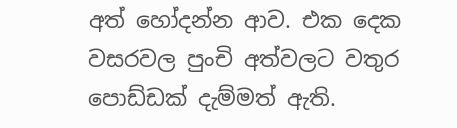අත් හෝදන්න ආව. එක දෙක වසරවල පුංචි අත්වලට වතුර පොඩ්ඩක් දැම්මත් ඇති.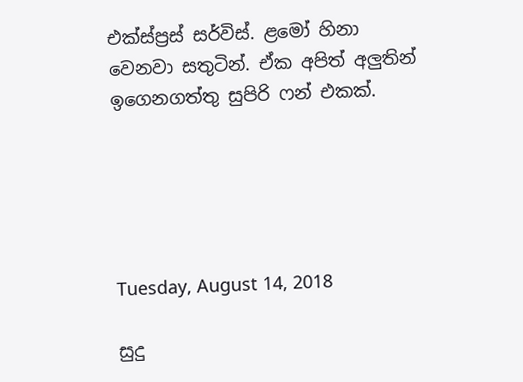එක්ස්ප්‍රස් සර්විස්. ළමෝ හිනා වෙනවා සතුටින්. ඒක අපිත් අලුතින් ඉගෙනගත්තු සුපිරි ෆන් එකක්.





Tuesday, August 14, 2018

සුදු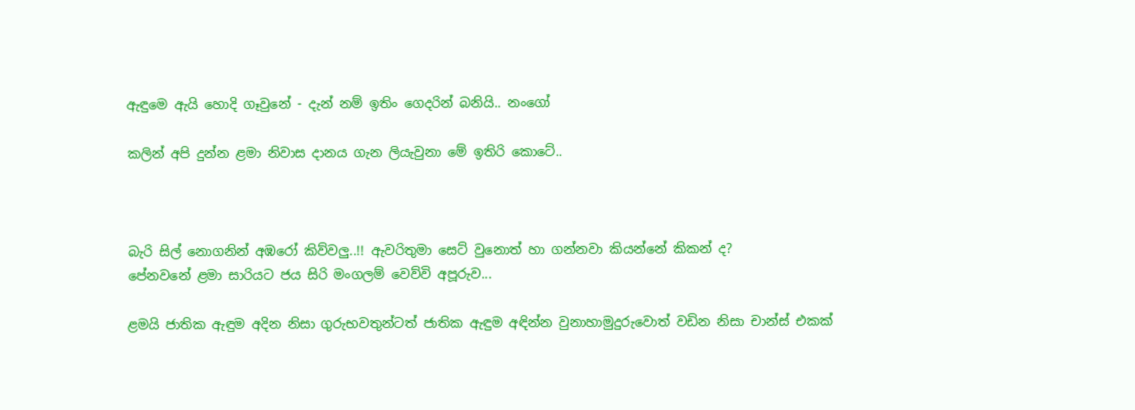ඇඳුමෙ ඇයි හොදි ගෑවුනේ - දැන් නම් ඉතිං ගෙදරින් බනියි.. නංගෝ

කලින් අපි දුන්න ළමා නිවාස දානය ගැන ලියැවුනා මේ ඉතිරි කොටේ..



බැරි සිල් නොගනින් අඹරෝ කිව්වලු..!! ඇවරිතුමා සෙට් වුනොත් හා ගන්නවා කියන්නේ කිකන් ද?
පේනවනේ ළමා සාරියට ජය සිරි මංගලම් වෙව්වි අපූරුව...

ළමයි ජාතික ඇඳුම අදින නිසා ගුරුභවතුන්ටත් ජාතික ඇඳුම අඳින්න වුනාහාමුදුරුවොත් වඩින නිසා චාන්ස් එකක්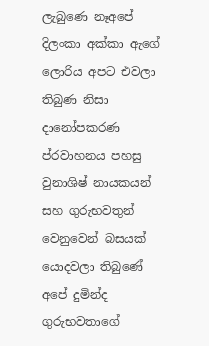ලැබුණෙ නෑඅපේ දිලංකා අක්කා ඇගේ ලොරිය අපට එවලා තිබුණ නිසා දානෝපකරණ ප්රවාහනය පහසු වුනාශිෂ් නායකයන් සහ ගුරුභවතුන් වෙනුවෙන් බසයක් යොදවලා තිබුණේ අපේ දුමින්ද ගුරුභවතාගේ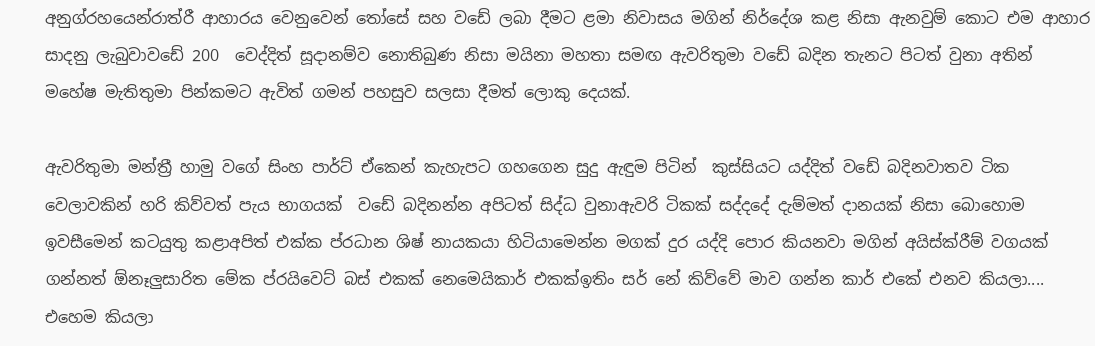අනුග්රහයෙන්රාත්රී ආහාරය වෙනුවෙන් තෝසේ සහ වඩේ ලබා දීමට ළමා නිවාසය මගින් නිර්දේශ කළ නිසා ඇනවුම් කොට එම ආහාර සාදනු ලැබුවාවඩේ 200  වෙද්දිත් සූදානම්ව නොතිබුණ නිසා මයිනා මහතා සමඟ ඇවරිතුමා වඩේ බදින තැනට පිටත් වුනා අතින් මහේෂ මැතිතුමා පින්කමට ඇවිත් ගමන් පහසුව සලසා දීමත් ලොකු දෙයක්.

ඇවරිතුමා මන්ත්‍රී හාමු වගේ සිංහ පාර්ට් ඒකෙන් කැහැපට ගහගෙන සුදු ඇඳුම පිටින්  කුස්සියට යද්දිත් වඩේ බදිනවාතව ටික වෙලාවකින් හරි කිව්වත් පැය භාගයක්  වඩේ බදිනන්න අපිටත් සිද්ධ වුනාඇවරි ටිකක් සද්දදේ දැම්මත් දානයක් නිසා බොහොම ඉවසීමෙන් කටයුතු කළාඅපිත් එක්ක ප්රධාන ශිෂ් නායකයා හිටියාමෙන්න මගක් දුර යද්දි පොර කියනවා මගින් අයිස්ක්රීම් වගයක් ගන්නත් ඕනෑලුසාරිත මේක ප්රයිවෙට් බස් එකක් නෙමෙයිකාර් එකක්ඉතිං සර් නේ කිව්වේ මාව ගන්න කාර් එකේ එනව කියලා.... එහෙම කියලා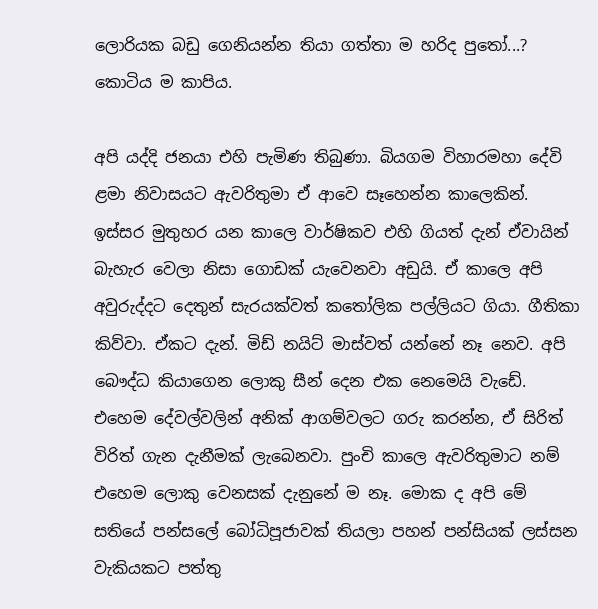ලොරියක බඩු ගෙනියන්න තියා ගත්තා ම හරිද පුතෝ...? කොටිය ම කාපිය.

අපි යද්දි ජනයා එහි පැමිණ තිබුණා. බියගම විහාරමහා දේවි ළමා නිවාසයට ඇවරිතුමා ඒ ආවෙ සෑහෙන්න කාලෙකින්. ඉස්සර මුතුහර යන කාලෙ වාර්ෂිකව එහි ගියත් දැන් ඒවායින් බැහැර වෙලා නිසා ගොඩක් යැවෙනවා අඩුයි. ඒ කාලෙ අපි අවුරුද්දට දෙතුන් සැරයක්වත් කතෝලික පල්ලියට ගියා. ගීතිකා කිව්වා. ඒකට දැන්. මිඩ් නයිට් මාස්වත් යන්නේ නෑ නෙව. අපි බෞද්ධ කියාගෙන ලොකු සීන් දෙන එක නෙමෙයි වැඩේ. එහෙම දේවල්වලින් අනික් ආගම්වලට ගරු කරන්න, ඒ සිරිත් විරිත් ගැන දැනීමක් ලැබෙනවා. පුංචි කාලෙ ඇවරිතුමාට නම් එහෙම ලොකු වෙනසක් දැනුනේ ම නෑ. මොක ද අපි මේ සතියේ පන්සලේ බෝධිපූජාවක් තියලා පහන් පන්සියක් ලස්සන වැකියකට පත්තු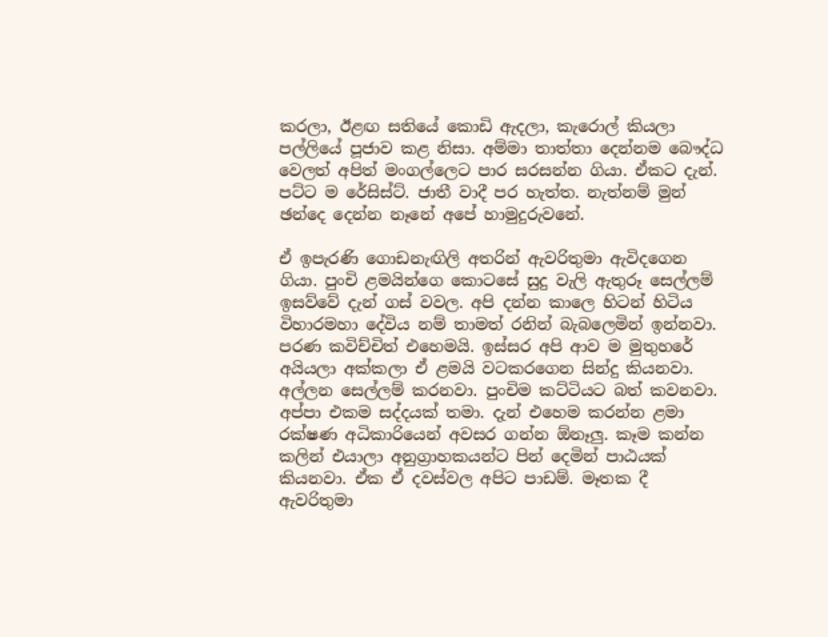කරලා, ඊළඟ සතියේ කොඩි ඇදලා, කැරොල් කියලා පල්ලියේ පූජාව කළ නිසා. අම්මා තාත්තා දෙන්නම බෞද්ධ වෙලත් අපිත් මංගල්ලෙට පාර සරසන්න ගියා. ඒකට දැන්. පට්ට ම රේසිස්ට්. ජාතී වාදී පර හැත්ත. නැත්නම් මුන් ඡන්දෙ දෙන්න නෑනේ අපේ හාමුදුරුවනේ.

ඒ ඉපැරණි ගොඩනැඟිලි අතරින් ඇවරිතුමා ඇවිදගෙන ගියා. පුංචි ළමයින්ගෙ කොටසේ සුදු වැලි ඇතුරූ සෙල්ලම් ඉසව්වේ දැන් ගස් වවල. අපි දන්න කාලෙ හිටන් හිටිය විහාරමහා දේවිය නම් තාමත් රනින් බැබලෙමින් ඉන්නවා. පරණ කවිච්චිත් එහෙමයි. ඉස්සර අපි ආව ම මුතුහරේ අයියලා අක්කලා ඒ ළමයි වටකරගෙන සින්දු කියනවා. අල්ලන සෙල්ලම් කරනවා. පුංචිම කට්ටියට බත් කවනවා. අප්පා එකම සද්දයක් තමා. දැන් එහෙම කරන්න ළමා රක්ෂණ අධිකාරියෙන් අවසර ගන්න ඕනෑලු. කෑම කන්න කලින් එයාලා අනුග්‍රාහකයන්ට පින් දෙමින් පාඨයක් කියනවා. ඒක ඒ දවස්වල අපිට පාඩම්. මෑතක දී  ඇවරිතුමා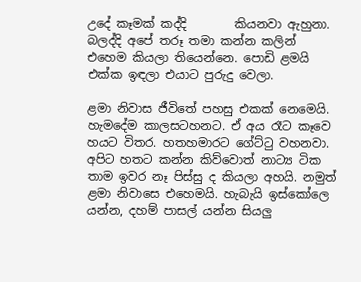උදේ කෑමක් කද්දි        කියනවා ඇහුනා. බලද්දි අපේ තරූ තමා කන්න කලින් එහෙම කියලා තියෙන්නෙ. පොඩි ළමයි එක්ක ඉඳලා එයාට පුරුදු වෙලා.

ළමා නිවාස ජීවිතේ පහසු එකක් නෙමෙයි. හැමදේම කාලසටහනට. ඒ අය රෑට කෑවෙ හයට විතර. හතහමාරට ගේට්ටු වහනවා. අපිට හතට කන්න කිව්වොත් නාට්‍ය ටික තාම ඉවර නෑ පිස්සු ද කියලා අහයි. නමුත් ළමා නිවාසෙ එහෙමයි. හැබැයි ඉස්කෝලෙ යන්න, දහම් පාසල් යන්න සියලු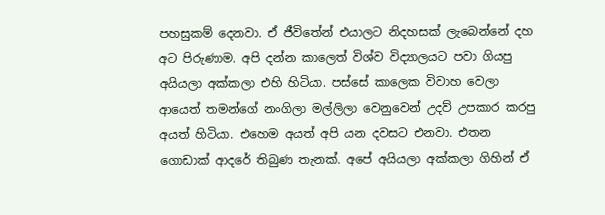පහසුකම් දෙනවා. ඒ ජීවිතේන් එයාලට නිදහසක් ලැබෙන්නේ දහ අට පිරුණාම. අපි දන්න කාලෙත් විශ්ව විද්‍යාලයට පවා ගියපු අයියලා අක්කලා එහි හිටියා. පස්සේ කාලෙක විවාහ වෙලා ආයෙත් තමන්ගේ නංගිලා මල්ලිලා වෙනුවෙන් උදව් උපකාර කරපු අයත් හිටියා. එහෙම අයත් අපි යන දවසට එනවා. එතන ගොඩාක් ආදරේ තිබුණ තැනක්. අපේ අයියලා අක්කලා ගිහින් ඒ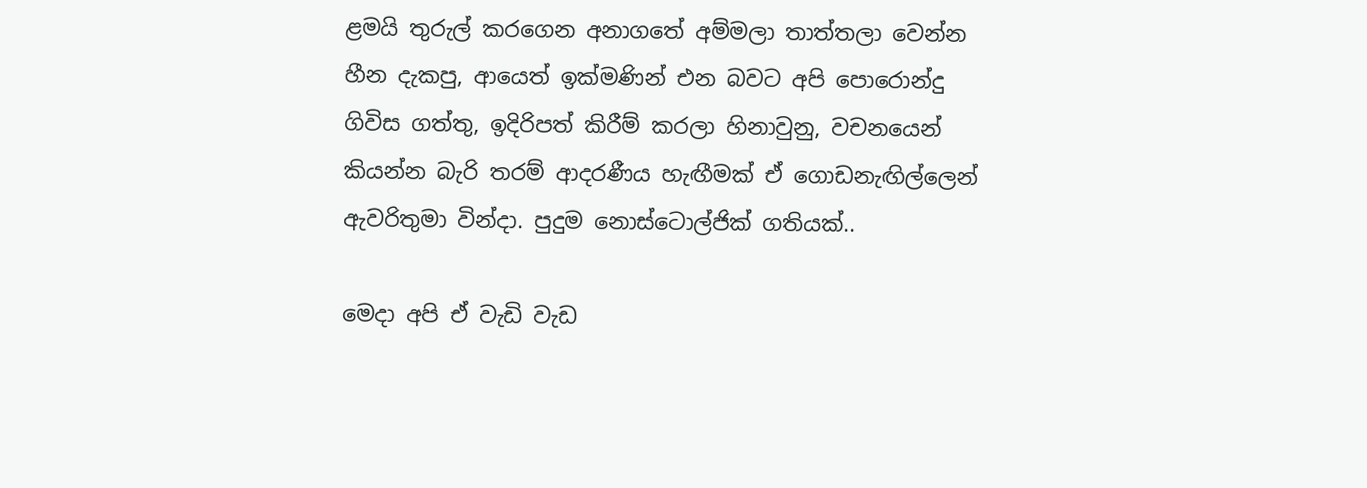ළමයි තුරුල් කරගෙන අනාගතේ අම්මලා තාත්තලා වෙන්න හීන දැකපු, ආයෙත් ඉක්මණින් එන බවට අපි පොරොන්දු ගිවිස ගත්තු, ඉදිරිපත් කිරීම් කරලා හිනාවුනු, වචනයෙන් කියන්න බැරි තරම් ආදරණීය හැඟීමක් ඒ ගොඩනැඟිල්ලෙන් ඇවරිතුමා වින්දා. පුදුම නොස්ටොල්ජික් ගතියක්..

මෙදා අපි ඒ වැඩි වැඩ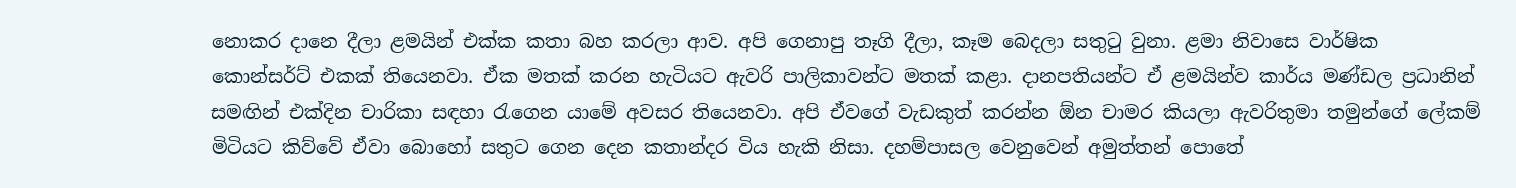නොකර දානෙ දීලා ළමයින් එක්ක කතා බහ කරලා ආව. අපි ගෙනාපු තෑගි දීලා, කෑම බෙදලා සතුටු වුනා. ළමා නිවාසෙ වාර්ෂික කොන්සර්ට් එකක් තියෙනවා. ඒක මතක් කරන හැටියට ඇවරි පාලිකාවන්ට මතක් කළා. දානපතියන්ට ඒ ළමයින්ව කාර්ය මණ්ඩල ප්‍රධානින් සමඟින් එක්දින චාරිකා සඳහා රැගෙන යාමේ අවසර තියෙනවා. අපි ඒවගේ වැඩකුත් කරන්න ඕන චාමර කියලා ඇවරිතුමා තමුන්ගේ ලේකම් මිටියට කිව්වේ ඒවා බොහෝ සතුට ගෙන දෙන කතාන්දර විය හැකි නිසා. දහම්පාසල වෙනුවෙන් අමුත්තන් පොතේ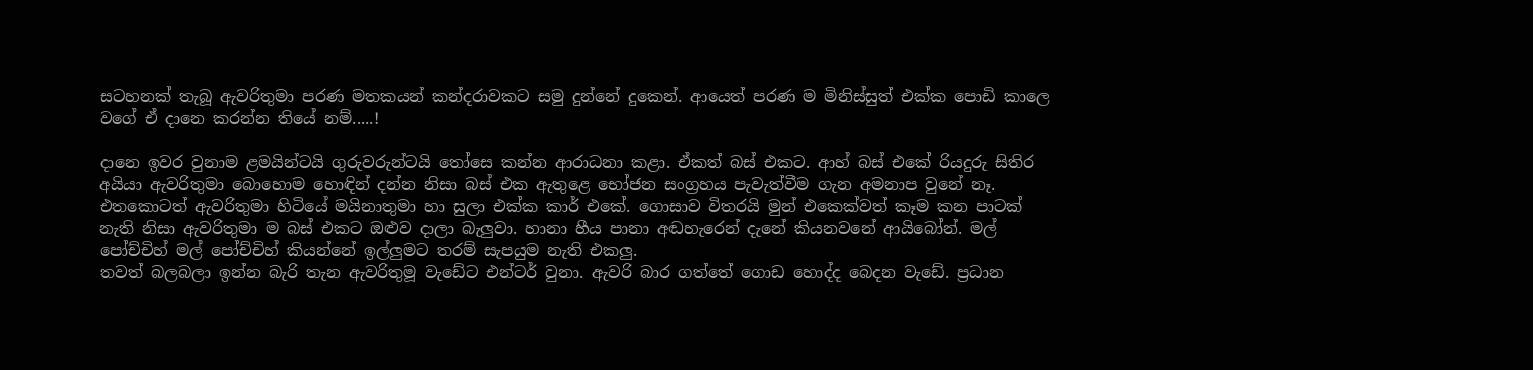සටහනක් තැබූ ඇවරිතුමා පරණ මතකයන් කන්දරාවකට සමු දුන්නේ දුකෙන්. ආයෙත් පරණ ම මිනිස්සුත් එක්ක පොඩි කාලෙ වගේ ඒ දානෙ කරන්න තියේ නම්.....!

දානෙ ඉවර වුනාම ළමයින්ටයි ගුරුවරුන්ටයි තෝසෙ කන්න ආරාධනා කළා. ඒකත් බස් එකට. ආහ් බස් එකේ රියදුරු සිතිර අයියා ඇවරිතුමා බොහොම හොඳින් දන්න නිසා බස් එක ඇතුළෙ භෝජන සංග්‍රහය පැවැත්වීම ගැන අමනාප වුනේ නෑ. එතකොටත් ඇවරිතුමා හිටියේ මයිනාතුමා හා සුලා එක්ක කාර් එකේ. ගොසාව විතරයි මුන් එකෙක්වත් කෑම කන පාටක් නැති නිසා ඇවරිතුමා ම බස් එකට ඔළුව දාලා බැලුවා. හානා හීය පානා අඬහැරෙන් දැනේ කියනවනේ ආයිබෝන්. මල් පෝච්චිහ් මල් පෝච්චිහ් කියන්නේ ඉල්ලුමට තරම් සැපයුම නැති එකලු.
තවත් බලබලා ඉන්න බැරි තැන ඇවරිතුමූ වැඩේට එන්ටර් වුනා. ඇවරි බාර ගත්තේ ගොඩ හොද්ද බෙදන වැඩේ. ප්‍රධාන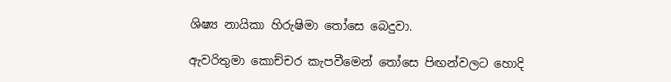ශිෂ්‍ය නායිකා හිරුෂිමා තෝසෙ බෙදුවා.

ඇවරිතුමා කොච්චර කැපවීමෙන් තෝසෙ පිඟන්වලට හොදි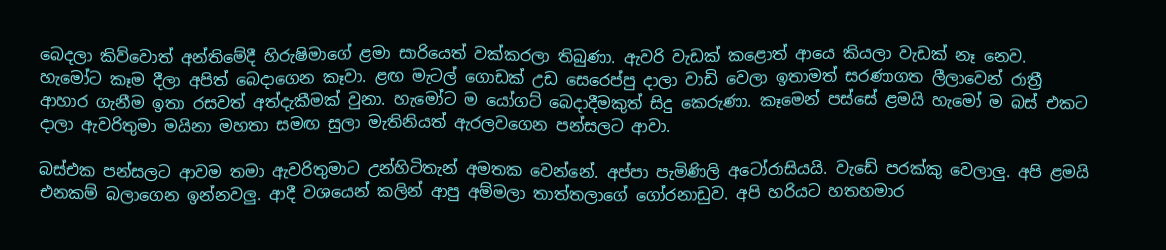බෙදලා කිව්වොත් අන්තිමේදී හිරුෂිමාගේ ළමා සාරියෙත් වක්කරලා තිබුණා. ඇවරි වැඩක් කළොත් ආයෙ කියලා වැඩක් නෑ නෙව. හැමෝට කෑම දීලා අපිත් බෙදාගෙන කෑවා. ළඟ මැටල් ගොඩක් උඩ සෙරෙප්පු දාලා වාඩි වෙලා ඉතාමත් සරණාගත ලීලාවෙන් රාත්‍රී ආහාර ගැනීම ඉතා රසවත් අත්දැකීමක් වුනා. හැමෝට ම යෝගට් බෙදාදීමකුත් සිදු කෙරුණා. කෑමෙන් පස්සේ ළමයි හැමෝ ම බස් එකට දාලා ඇවරිතුමා මයිනා මහතා සමඟ සුලා මැතිනියත් ඇරලවගෙන පන්සලට ආවා.

බස්එක පන්සලට ආවම තමා ඇවරිතුමාට උන්හිටිතැන් අමතක වෙන්නේ. අප්පා පැමිණිලි අටෝරාසියයි. වැඩේ පරක්කු වෙලාලු. අපි ළමයි එනකම් බලාගෙන ඉන්නවලු. ආදී වශයෙන් කලින් ආපු අම්මලා තාත්තලාගේ ගෝරනාඩුව. අපි හරියට හතහමාර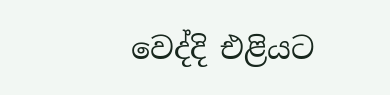වෙද්දි එළියට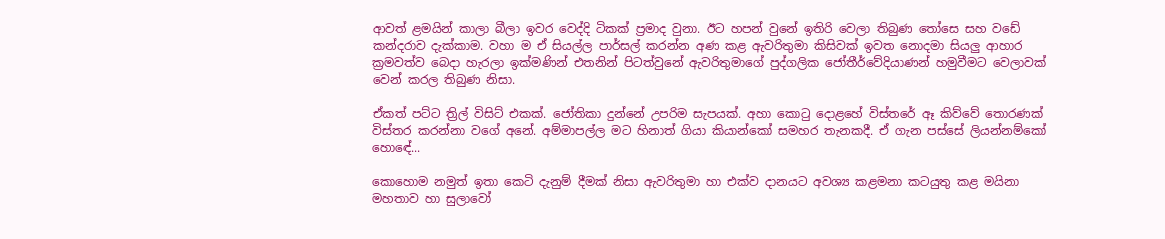ආවත් ළමයින් කාලා බීලා ඉවර වෙද්දි ටිකක් ප්‍රමාද වුනා. ඊට හපන් වුනේ ඉතිරි වෙලා තිබුණ තෝසෙ සහ වඩේ කන්දරාව දැක්කාම. වහා ම ඒ සියල්ල පාර්සල් කරන්න අණ කළ ඇවරිතුමා කිසිවක් ඉවත නොදමා සියලු ආහාර ක්‍රමවත්ව බෙදා හැරලා ඉක්මණින් එතනින් පිටත්වුනේ ඇවරිතුමාගේ පුද්ගලික ජෝතීර්වේදියාණන් හමුවීමට වෙලාවක් වෙන් කරල තිබුණ නිසා.

ඒකත් පට්ට ත්‍රිල් විසිට් එකක්. ජෝතිකා දුන්නේ උපරිම සැපයක්. අහා කොටු දොළහේ විස්තරේ ඈ කිව්වේ තොරණක් විස්තර කරන්නා වගේ අනේ. අම්මාපල්ල මට හිනාත් ගියා කියාන්කෝ සමහර තැනකදී. ඒ ගැන පස්සේ ලියන්නම්කෝ හොඳේ...

කොහොම නමුත් ඉතා කෙටි දැනුම් දීමක් නිසා ඇවරිතුමා හා එක්ව දානයට අවශ්‍ය කළමනා කටයුතු කළ මයිනා මහතාව හා සුලාවෝ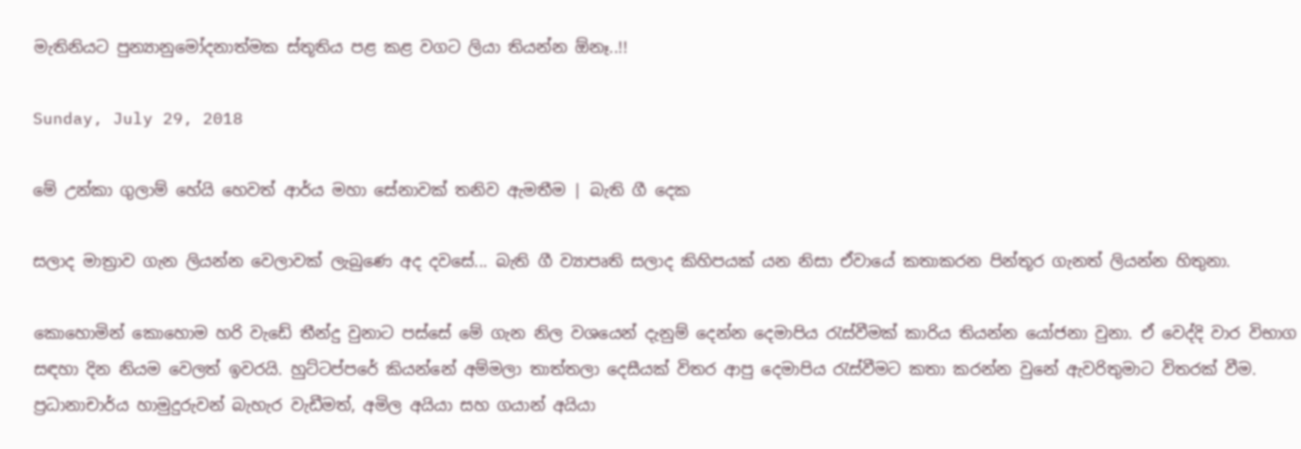මැතිනියට පුන්‍යානුමෝදනාත්මක ස්තූතිය පළ කළ වගට ලියා තියන්න ඕනෑ..!!

Sunday, July 29, 2018

මේ උන්කා ගුලාම් හේයි හෙවත් ආර්ය මහා සේනාවක් තනිව ඇමතීම | බැති ගී දෙක

සලාද මාත්‍රාව ගැන ලියන්න වෙලාවක් ලැබුණෙ අද දවසේ... බැති ගී ව්‍යාපෘති සලාද කිහිපයක් යන නිසා ඒවායේ කතාකරන පින්තූර ගැනත් ලියන්න හිතුනා.

කොහොමින් කොහොම හරි වැඩේ තීන්දු වුනාට පස්සේ මේ ගැන නිල වශයෙන් දැනුම් දෙන්න දෙමාපිය රැස්වීමක් කාරිය තියන්න යෝජනා වුනා. ඒ වෙද්දි වාර විභාග සඳහා දින නියම වෙලත් ඉවරයි. හුට්ටප්පරේ කියන්නේ අම්මලා තාත්තලා දෙසීයක් විතර ආපු දෙමාපිය රැස්වීමට කතා කරන්න වුනේ ඇවරිතුමාට විතරක් වීම. ප්‍රධානාචාර්ය හාමුදුරුවන් බැහැර වැඩීමත්, අමිල අයියා සහ ගයාන් අයියා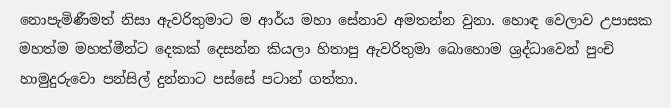නොපැමිණීමත් නිසා ඇවරිතුමාට ම ආර්ය මහා සේනාව අමතන්න වුනා. හොඳ වෙලාව උපාසක මහත්ම මහත්මීන්ට දෙකක් දෙසන්න කියලා හිතාපු ඇවරිතුමා බොහොම ශ්‍රද්ධාවෙන් පුංචි හාමුදුරුවො පන්සිල් දුන්නාට පස්සේ පටාන් ගත්තා.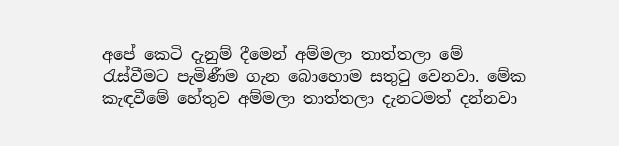අපේ කෙටි දැනුම් දීමෙන් අම්මලා තාත්තලා මේ රැස්වීමට පැමිණීම ගැන බොහොම සතුටු වෙනවා. මේක කැඳවීමේ හේතුව අම්මලා තාත්තලා දැනටමත් දන්නවා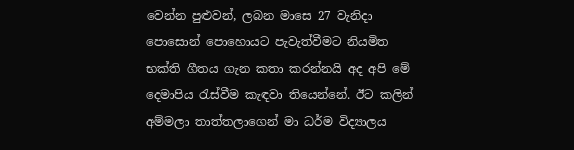වෙන්න පුළුවන්, ලබන මාසෙ 27 වැනිදා පොසොන් පොහොයට පැවැත්වීමට නියමිත භක්ති ගීතය ගැන කතා කරන්නයි අද අපි මේ දෙමාපිය රැස්වීම කැඳවා තියෙන්නේ. ඊට කලින් අම්මලා තාත්තලාගෙන් මා ධර්ම විද්‍යාලය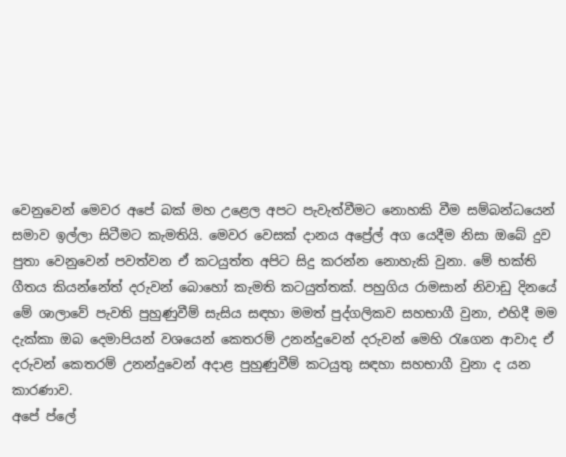වෙනුවෙන් මෙවර අපේ බක් මහ උළෙල අපට පැවැත්වීමට නොහකි වීම සම්බන්ධයෙන් සමාව ඉල්ලා සිටීමට කැමතියි. මෙවර වෙසක් දානය අප්‍රේල් අග යෙදීම නිසා ඔබේ දුව පුතා වෙනුවෙන් පවත්වන ඒ කටයුත්ත අපිට සිදු කරන්න නොහැකි වුනා. මේ භක්ති ගීතය කියන්නේත් දරුවන් බොහෝ කැමති කටයුත්තක්. පහුගිය රාමසාන් නිවාඩු දිනයේ මේ ශාලාවේ පැවති පුහුණුවීම් සැසිය සඳහා මමත් පුද්ගලිකව සහභාගී වුනා, එහිදී මම දැක්කා ඔබ දෙමාපියන් වශයෙන් කෙතරම් උනන්දුවෙන් දරුවන් මෙහි රැගෙන ආවාද ඒ දරුවන් කෙතරම් උනන්දුවෙන් අදාළ පුහුණුවීම් කටයුතු සඳහා සහභාගී වුනා ද යන කාරණාව.
අපේ ප්ලේ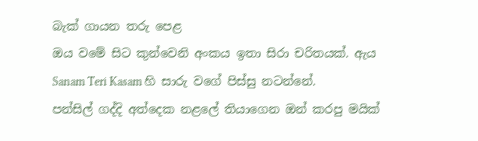බැක් ගායන තරු පෙළ
ඔය වමේ සිට කුන්වෙනි අංකය ඉතා සිරා චරිතයක්. ඇය Sanam Teri Kasam හි සාරු වගේ පිස්සු නටන්නේ.
පන්සිල් ගද්දි අත්දෙක නළලේ තියාගෙන ඔන් කරපු මයික්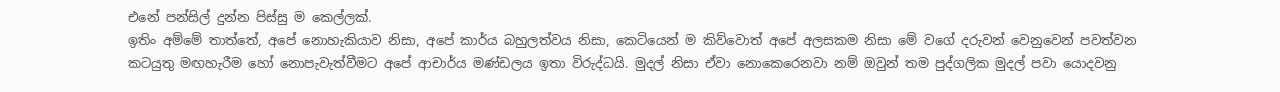එනේ පන්සිල් දුන්න පිස්සු ම කෙල්ලක්.
ඉතිං අම්මේ තාත්තේ, අපේ නොහැකියාව නිසා, අපේ කාර්ය බහුලත්වය නිසා, කෙටියෙන් ම කිව්වොත් අපේ අලසකම නිසා මේ වගේ දරුවන් වෙනුවෙන් පවත්වන කටයුතු මඟහැරීම හෝ නොපැවැත්වීමට අපේ ආචාර්ය මණ්ඩලය ඉතා විරුද්ධයි. මුදල් නිසා ඒවා නොකෙරෙනවා නම් ඔවුන් තම පුද්ගලික මුදල් පවා යොදවනු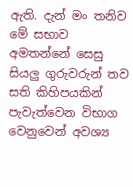ඇති. දැන් මං තනිව මේ සභාව අමතන්නේ සෙසු සියලු ගුරුවරුන් තව සති කිහිපයකින් පැවැත්වෙන විභාග වෙනුවෙන් අවශ්‍ය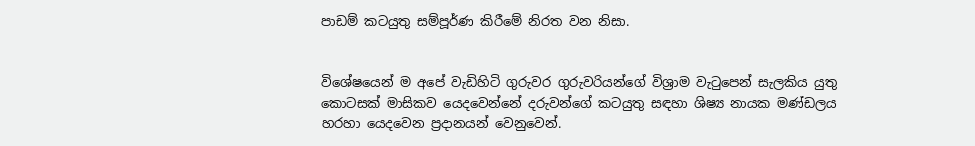පාඩම් කටයුතු සම්පූර්ණ කිරීමේ නිරත වන නිසා.


විශේෂයෙන් ම අපේ වැඩිහිටි ගුරුවර ගුරුවරියන්ගේ විශ්‍රාම වැටුපෙන් සැලකිය යුතු කොටසක් මාසිකව යෙදවෙන්නේ දරුවන්ගේ කටයුතු සඳහා ශිෂ්‍ය නායක මණ්ඩලය හරහා යෙදවෙන ප්‍රදානයන් වෙනුවෙන්.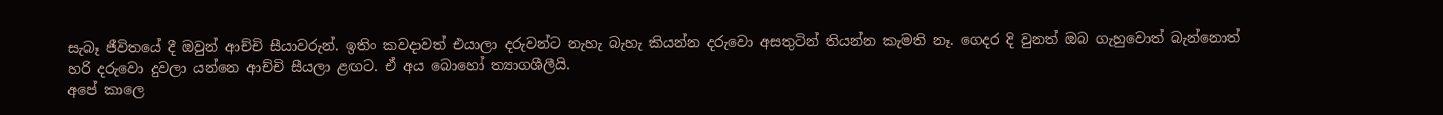සැබෑ ජීවිතයේ දී ඔවුන් ආච්චි සීයාවරුන්. ඉතිං කවදාවත් එයාලා දරුවන්ට නැහැ බැහැ කියන්න දරුවො අසතුටින් තියන්න කැමති නෑ. ගෙදර දි වුනත් ඔබ ගැහුවොත් බැන්නොත් හරි දරුවො දුවලා යන්නෙ ආච්චි සීයලා ළඟට. ඒ අය බොහෝ ත්‍යාගශීලීයි.
අපේ කාලෙ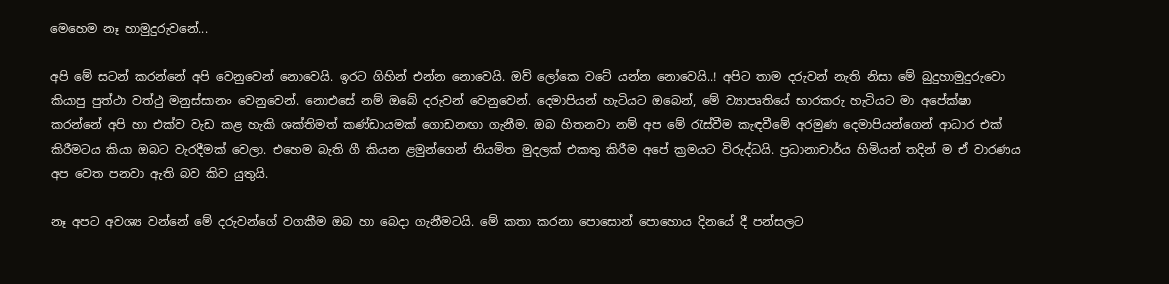මෙහෙම නෑ හාමුදුරුවනේ...

අපි මේ සටන් කරන්නේ අපි වෙනුවෙන් නොවෙයි. ඉරට ගිහින් එන්න නොවෙයි. ඔව් ලෝකෙ වටේ යන්න නොවෙයි..! අපිට තාම දරුවන් නැති නිසා මේ බුදුහාමුදුරුවො කියාපු පුත්ථා වත්ථු මනුස්සානං වෙනුවෙන්. නොඑසේ නම් ඔබේ දරුවන් වෙනුවෙන්. දෙමාපියන් හැටියට ඔබෙන්, මේ ව්‍යාපෘතියේ භාරකරු හැටියට මා අපේක්ෂා කරන්නේ අපි හා එක්ව වැඩ කළ හැකි ශක්තිමත් කණ්ඩායමක් ගොඩනඟා ගැනීම. ඔබ හිතනවා නම් අප මේ රැස්වීම කැඳවීමේ අරමුණ දෙමාපියන්ගෙන් ආධාර එක් කිරීමටය කියා ඔබට වැරදීමක් වෙලා. එහෙම බැති ගී කියන ළමුන්ගෙන් නියමිත මුදලක් එකතු කිරීම අපේ ක්‍රමයට විරුද්ධයි. ප්‍රධානාචාර්ය හිමියන් තදින් ම ඒ වාරණය අප වෙත පනවා ඇති බව කිව යුතුයි.

නෑ අපට අවශ්‍ය වන්නේ මේ දරුවන්ගේ වගකීම ඔබ හා බෙදා ගැනීමටයි. මේ කතා කරනා පොසොන් පොහොය දිනයේ දී පන්සලට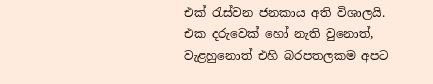එක් රැස්වන ජනකාය අති විශාලයි. එක දරුවෙක් හෝ නැති වුනොත්, වැළහුනොත් එහි බරපතලකම අපට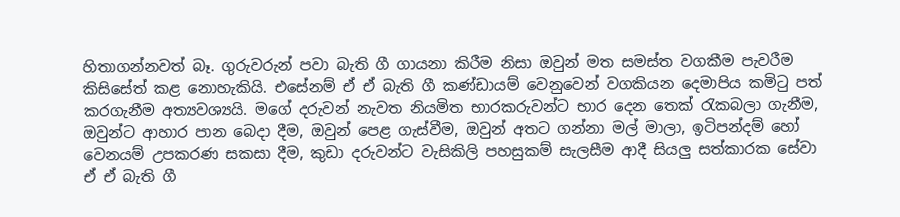හිතාගන්නවත් බෑ. ගුරුවරුන් පවා බැති ගී ගායනා කිරීම නිසා ඔවුන් මත සමස්ත වගකීම පැවරීම කිසිසේත් කළ නොහැකියි. එසේනම් ඒ ඒ බැති ගී කණ්ඩායම් වෙනුවෙන් වගකියන දෙමාපිය කමිටු පත් කරගැනීම අත්‍යවශ්‍යයි. මගේ දරුවන් නැවත නියමිත භාරකරුවන්ට භාර දෙන තෙක් රැකබලා ගැනීම, ඔවුන්ට ආහාර පාන බෙදා දීම, ඔවුන් පෙළ ගැස්වීම, ඔවුන් අතට ගන්නා මල් මාලා, ඉටිපන්දම් හෝ වෙනයම් උපකරණ සකසා දීම, කුඩා දරුවන්ට වැසිකිලි පහසුකම් සැලසීම ආදී සියලු සත්කාරක සේවා ඒ ඒ බැති ගී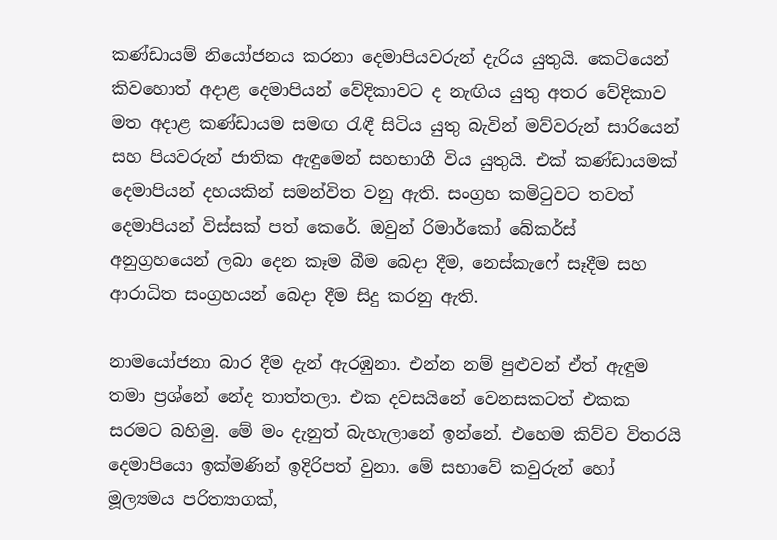කණ්ඩායම් නියෝජනය කරනා දෙමාපියවරුන් දැරිය යුතුයි. කෙටියෙන් කිවහොත් අදාළ දෙමාපියන් වේදිකාවට ද නැඟිය යුතු අතර වේදිකාව මත අදාළ කණ්ඩායම සමඟ රැඳී සිටිය යුතු බැවින් මව්වරුන් සාරියෙන් සහ පියවරුන් ජාතික ඇඳුමෙන් සහභාගී විය යුතුයි. එක් කණ්ඩායමක් දෙමාපියන් දහයකින් සමන්විත වනු ඇති. සංග්‍රහ කමිටුවට තවත් දෙමාපියන් විස්සක් පත් කෙරේ. ඔවුන් රිමාර්කෝ බේකර්ස් අනුග්‍රහයෙන් ලබා දෙන කෑම බීම බෙදා දීම, නෙස්කැෆේ සෑදීම සහ ආරාධිත සංග්‍රහයන් බෙදා දීම සිදු කරනු ඇති.

නාමයෝජනා බාර දීම දැන් ඇරඹුනා. එන්න නම් පුළුවන් ඒත් ඇඳුම තමා ප්‍රශ්නේ නේද තාත්තලා. එක දවසයිනේ වෙනසකටත් එකක සරමට බහිමු. මේ මං දැනුත් බැහැලානේ ඉන්නේ. එහෙම කිව්ව විතරයි දෙමාපියො ඉක්මණින් ඉදිරිපත් වුනා. මේ සභාවේ කවුරුන් හෝ මූල්‍යමය පරිත්‍යාගක්,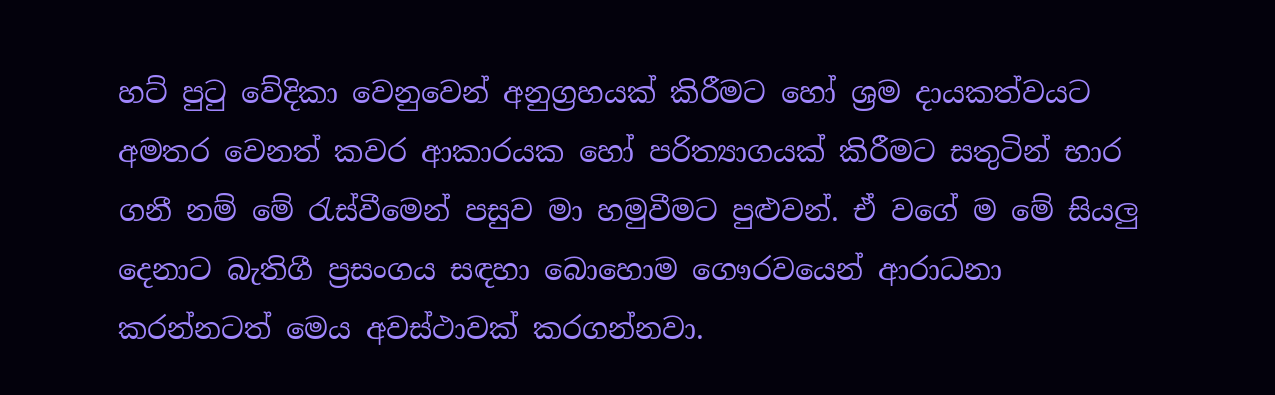හට් පුටු වේදිකා වෙනුවෙන් අනුග්‍රහයක් කිරීමට හෝ ශ්‍රම දායකත්වයට අමතර වෙනත් කවර ආකාරයක හෝ පරිත්‍යාගයක් කිරීමට සතුටින් භාර ගනී නම් මේ රැස්වීමෙන් පසුව මා හමුවීමට පුළුවන්. ඒ වගේ ම මේ සියලු දෙනාට බැතිගී ප්‍රසංගය සඳහා බොහොම ගෞරවයෙන් ආරාධනා කරන්නටත් මෙය අවස්ථාවක් කරගන්නවා.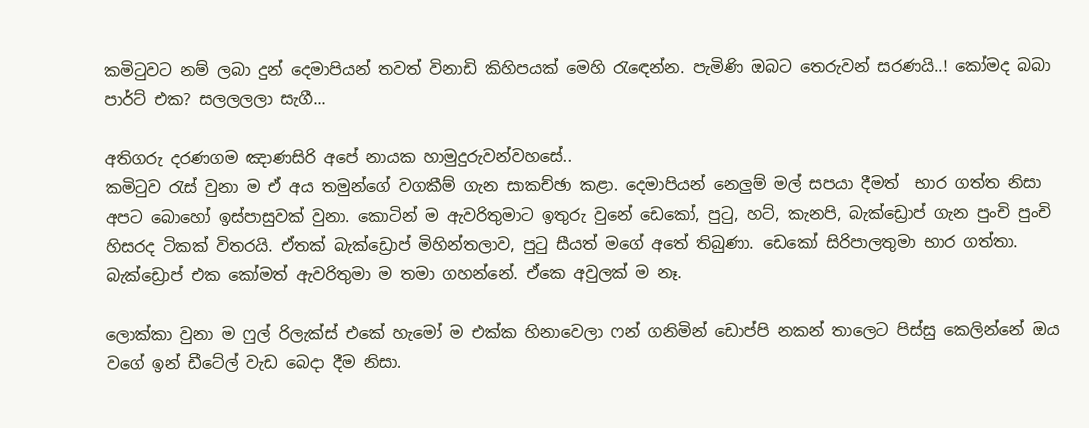කමිටුවට නම් ලබා දුන් දෙමාපියන් තවත් විනාඩි කිහිපයක් මෙහි රැඳෙන්න. පැමිණි ඔබට තෙරුවන් සරණයි..! කෝමද බබා පාර්ට් එක? සලලලලා සැගී...

අතිගරු දරණගම ඤාණසිරි අපේ නායක හාමුදුරුවන්වහසේ..
කමිටුව රැස් වුනා ම ඒ අය තමුන්ගේ වගකීම් ගැන සාකච්ඡා කළා. දෙමාපියන් නෙලුම් මල් සපයා දීමත්  භාර ගත්ත නිසා අපට බොහෝ ඉස්පාසුවක් වුනා. කොටින් ම ඇවරිතුමාට ඉතුරු වුනේ ඩෙකෝ, පුටු, හට්, කැනපි, බැක්ඩ්‍රොප් ගැන පුංචි පුංචි හිසරද ටිකක් විතරයි. ඒතක් බැක්ඩ්‍රොප් මිහින්තලාව, පුටු සීයත් මගේ අතේ තිබුණා. ඩෙකෝ සිරිපාලතුමා භාර ගත්තා. බැක්ඩ්‍රොප් එක කෝමත් ඇවරිතුමා ම තමා ගහන්නේ. ඒකෙ අවුලක් ම නෑ.

ලොක්කා වුනා ම ෆුල් රිලැක්ස් එකේ හැමෝ ම එක්ක හිනාවෙලා ෆන් ගනිමින් ඩොප්පි නකන් තාලෙට පිස්සු කෙලින්නේ ඔය වගේ ඉන් ඩීටේල් වැඩ බෙදා දීම නිසා.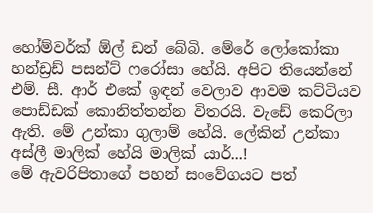හෝම්වර්ක් ඕල් ඩන් බේබි. මේරේ ලෝකෝකා හන්ඩ්‍රඩ් පසන්ට් ෆරෝසා හේයි. අපිට තියෙන්නේ එම්. සී. ආර් එකේ ඉඳන් වෙලාව ආවම කට්ටියව පොඩ්ඩක් කොනිත්තන්න විතරයි. වැඩේ කෙරිලා ඇති. මේ උන්කා ගුලාම් හේයි. ලේකින් උන්කා අස්ලී මාලික් හේයි මාලික් යාර්...!
මේ ඇවරිපිතාගේ පහන් සංවේගයට පත්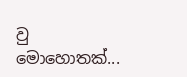වු මොහොතක්...